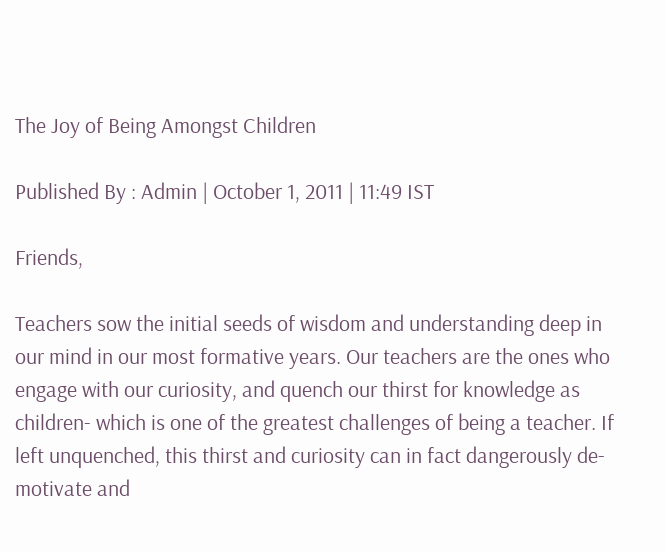The Joy of Being Amongst Children

Published By : Admin | October 1, 2011 | 11:49 IST

Friends,

Teachers sow the initial seeds of wisdom and understanding deep in our mind in our most formative years. Our teachers are the ones who engage with our curiosity, and quench our thirst for knowledge as children- which is one of the greatest challenges of being a teacher. If left unquenched, this thirst and curiosity can in fact dangerously de-motivate and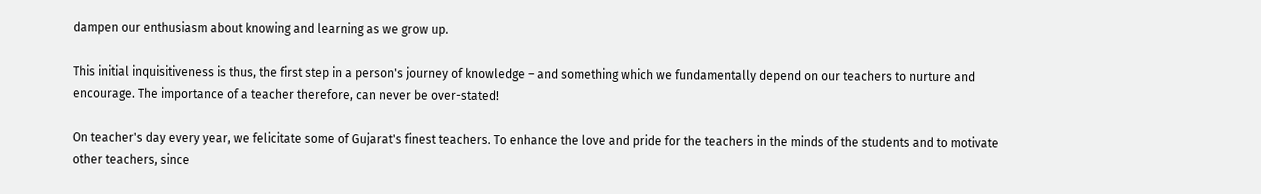dampen our enthusiasm about knowing and learning as we grow up.

This initial inquisitiveness is thus, the first step in a person's journey of knowledge – and something which we fundamentally depend on our teachers to nurture and encourage. The importance of a teacher therefore, can never be over-stated!

On teacher's day every year, we felicitate some of Gujarat's finest teachers. To enhance the love and pride for the teachers in the minds of the students and to motivate other teachers, since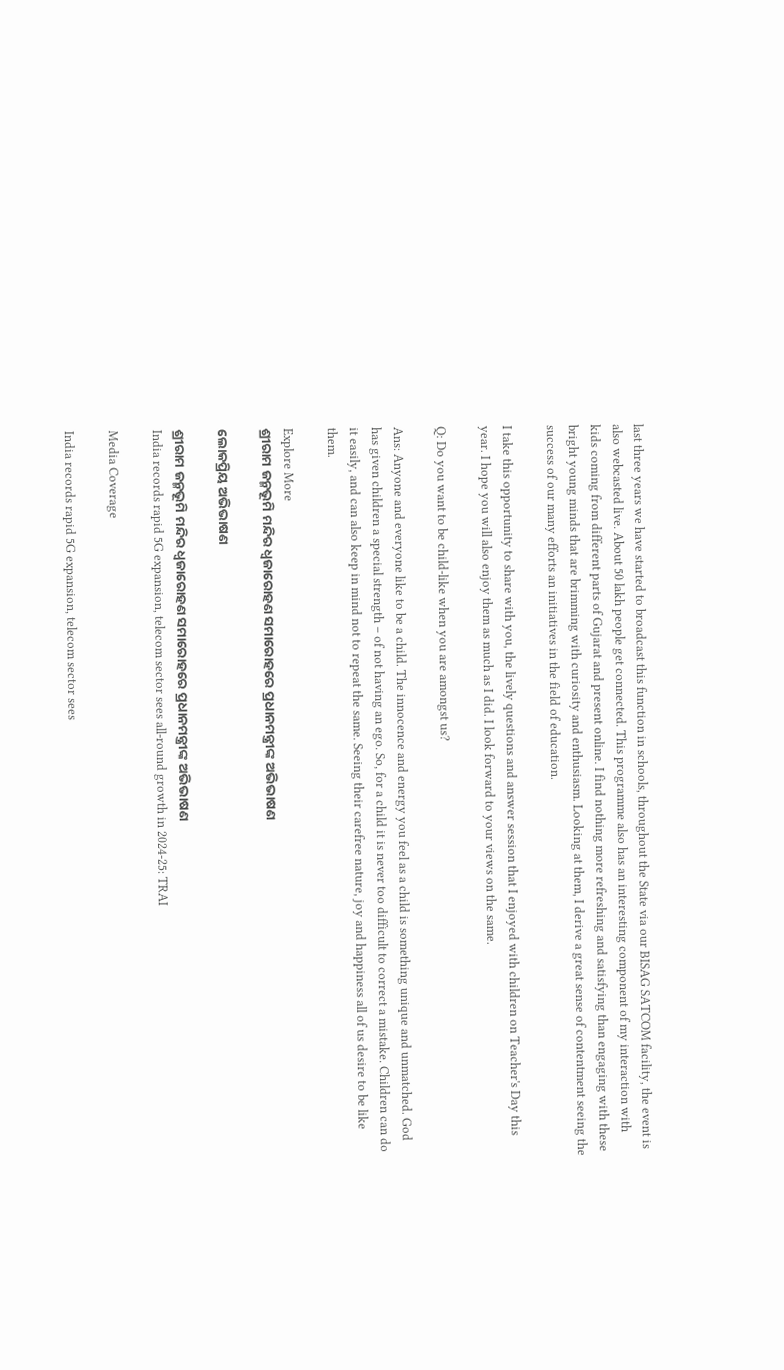last three years we have started to broadcast this function in schools, throughout the State via our BISAG SATCOM facility, the event is also webcasted live. About 50 lakh people get connected. This programme also has an interesting component of my interaction with kids coming from different parts of Gujarat and present online. I find nothing more refreshing and satisfying than engaging with these bright young minds that are brimming with curiosity and enthusiasm. Looking at them, I derive a great sense of contentment seeing the success of our many efforts an initiatives in the field of education.

I take this opportunity to share with you, the lively questions and answer session that I enjoyed with children on Teacher's Day this year. I hope you will also enjoy them as much as I did. I look forward to your views on the same.

Q: Do you want to be child-like when you are amongst us?

Ans: Anyone and everyone like to be a child. The innocence and energy you feel as a child is something unique and unmatched. God has given children a special strength – of not having an ego. So, for a child it is never too difficult to correct a mistake. Children can do it easily, and can also keep in mind not to repeat the same. Seeing their carefree nature, joy and happiness all of us desire to be like them.

Explore More
ଶ୍ରୀରାମ ଜନ୍ମଭୂମି ମନ୍ଦିର ଧ୍ଵଜାରୋହଣ ସମାରୋହରେ ପ୍ରଧାନମନ୍ତ୍ରୀଙ୍କ ଅଭିଭାଷଣ

ଲୋକପ୍ରିୟ ଅଭିଭାଷଣ

ଶ୍ରୀରାମ ଜନ୍ମଭୂମି ମନ୍ଦିର ଧ୍ଵଜାରୋହଣ ସମାରୋହରେ ପ୍ରଧାନମନ୍ତ୍ରୀଙ୍କ ଅଭିଭାଷଣ
India records rapid 5G expansion, telecom sector sees all-round growth in 2024-25: TRAI

Media Coverage

India records rapid 5G expansion, telecom sector sees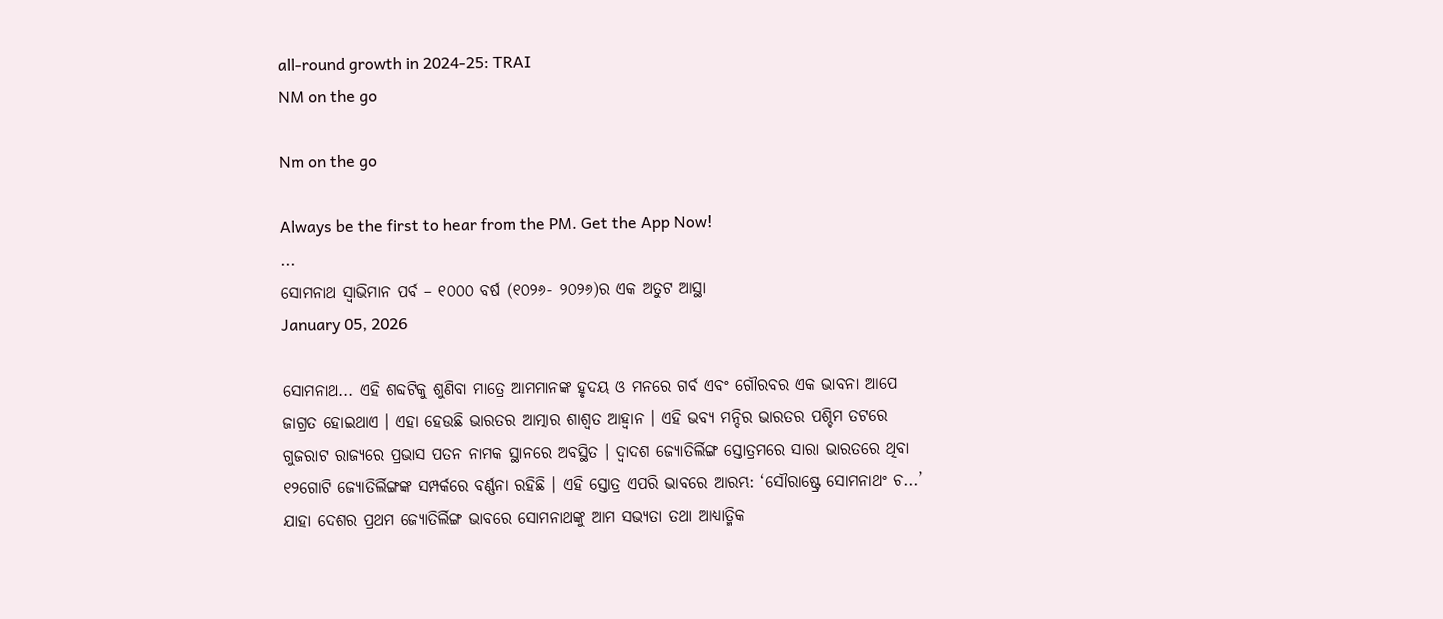all-round growth in 2024-25: TRAI
NM on the go

Nm on the go

Always be the first to hear from the PM. Get the App Now!
...
ସୋମନାଥ ସ୍ୱାଭିମାନ ପର୍ବ – ୧୦୦୦ ବର୍ଷ (୧୦୨୬- ୨୦୨୬)ର ଏକ ଅତୁଟ ଆସ୍ଥା
January 05, 2026

ସୋମନାଥ... ଏହି ଶବ୍ଦଟିକୁ ଶୁଣିବା ମାତ୍ରେ ଆମମାନଙ୍କ ହୃଦୟ ଓ ମନରେ ଗର୍ବ ଏବଂ ଗୌରବର ଏକ ଭାବନା ଆପେ ଜାଗ୍ରତ ହୋଇଥାଏ । ଏହା ହେଉଛି ଭାରତର ଆତ୍ମାର ଶାଶ୍ୱତ ଆହ୍ୱାନ । ଏହି ଭବ୍ୟ ମନ୍ଦିର ଭାରତର ପଶ୍ଚିମ ତଟରେ ଗୁଜରାଟ ରାଜ୍ୟରେ ପ୍ରଭାସ ପତନ ନାମକ ସ୍ଥାନରେ ଅବସ୍ଥିତ । ଦ୍ୱାଦଶ ଜ୍ୟୋତିର୍ଲିଙ୍ଗ ସ୍ତୋତ୍ରମରେ ସାରା ଭାରତରେ ଥିବା ୧୨ଗୋଟି ଜ୍ୟୋତିର୍ଲିଙ୍ଗଙ୍କ ସମ୍ପର୍କରେ ବର୍ଣ୍ଣନା ରହିଛି । ଏହି ସ୍ତୋତ୍ର ଏପରି ଭାବରେ ଆରମ୍ଭ: ‘ସୌରାଷ୍ଟ୍ରେ ସୋମନାଥଂ ଚ...’ ଯାହା ଦେଶର ପ୍ରଥମ ଜ୍ୟୋତିର୍ଲିଙ୍ଗ ଭାବରେ ସୋମନାଥଙ୍କୁ ଆମ ସଭ୍ୟତା ତଥା ଆଧ୍ୟାତ୍ମିକ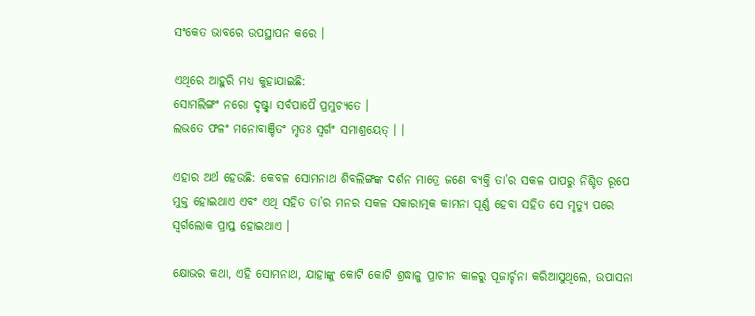ସଂକେତ ଭାବରେ ଉପସ୍ଥାପନ କରେ ।

ଏଥିରେ ଆହୁରି ମଧ୍ୟ କୁହାଯାଇଛି:
ସୋମଲିଙ୍ଗଂ ନରୋ ଦୃଷ୍ଟ୍ୱା ସର୍ବପାପୈ ପ୍ରମୁଚ୍ୟତେ ।
ଲଭତେ ଫଳଂ ମନୋବାଞ୍ଚିତଂ ମୃତଃ ସ୍ୱର୍ଗଂ ସମାଶ୍ରୟେତ୍ । ।

ଏହାର ଅର୍ଥ ହେଉଛି: କେବଳ ସୋମନାଥ ଶିବଲିଙ୍ଗଙ୍କ ଦର୍ଶନ ମାତ୍ରେ ଜଣେ ବ୍ୟକ୍ତି ତା’ର ସକଳ ପାପରୁ ନିଶ୍ଚିତ ରୂପେ ମୁକ୍ତ ହୋଇଥାଏ ଏବଂ ଏଥି ସହିତ ତା’ର ମନର ସକଳ ସକାରାତ୍ମକ କାମନା ପୂର୍ଣ୍ଣ ହେବା ସହିତ ସେ ମୃତ୍ୟୁ ପରେ ସ୍ୱର୍ଗଲୋକ ପ୍ରାପ୍ତ ହୋଇଥାଏ ।

କ୍ଷୋଭର କଥା, ଏହି ସୋମନାଥ, ଯାହାଙ୍କୁ କୋଟି କୋଟି ଶ୍ରଦ୍ଧାଳୁ ପ୍ରାଚୀନ କାଳରୁ ପୂଜାର୍ଚ୍ଚନା କରିଆସୁଥିଲେ, ଉପାସନା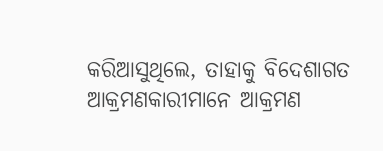କରିଆସୁଥିଲେ, ତାହାକୁ ବିଦେଶାଗତ ଆକ୍ରମଣକାରୀମାନେ ଆକ୍ରମଣ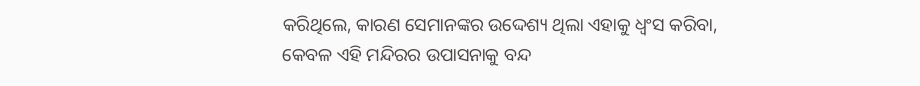କରିଥିଲେ, କାରଣ ସେମାନଙ୍କର ଉଦ୍ଦେଶ୍ୟ ଥିଲା ଏହାକୁ ଧ୍ୱଂସ କରିବା, କେବଳ ଏହି ମନ୍ଦିରର ଉପାସନାକୁ ବନ୍ଦ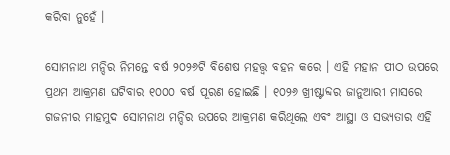କରିବା ନୁହେଁ ।

ସୋମନାଥ ମନ୍ଦିର ନିମନ୍ତେ ବର୍ଷ ୨୦୨୬ଟି ବିଶେଷ ମହତ୍ତ୍ୱ ବହନ କରେ । ଏହି ମହାନ ପୀଠ ଉପରେ ପ୍ରଥମ ଆକ୍ରମଣ ଘଟିବାର ୧୦୦୦ ବର୍ଷ ପୂରଣ ହୋଇଛି । ୧୦୨୬ ଖ୍ରୀଷ୍ଟାବ୍ଦର ଜାନୁଆରୀ ମାସରେ ଗଜନୀର ମାହମୁଦ ସୋମନାଥ ମନ୍ଦିର ଉପରେ ଆକ୍ରମଣ କରିଥିଲେ ଏବଂ ଆସ୍ଥା ଓ ସଭ୍ୟତାର ଏହି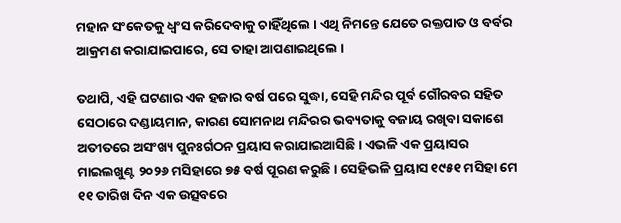ମହାନ ସଂକେତକୁ ଧ୍ୱଂସ କରିଦେବାକୁ ଚାହିଁଥିଲେ । ଏଥି ନିମନ୍ତେ ଯେତେ ରକ୍ତପାତ ଓ ବର୍ବର ଆକ୍ରମଣ କରାଯାଇପାରେ, ସେ ତାହା ଆପଣାଇଥିଲେ ।

ତଥାପି, ଏହି ଘଟଣାର ଏକ ହଜାର ବର୍ଷ ପରେ ସୁଦ୍ଧା, ସେହି ମନ୍ଦିର ପୂର୍ବ ଗୌରବର ସହିତ ସେଠାରେ ଦଣ୍ଡାୟମାନ, କାରଣ ସୋମନାଥ ମନ୍ଦିରର ଭବ୍ୟତାକୁ ବଜାୟ ରଖିବା ସକାଶେ ଅତୀତରେ ଅସଂଖ୍ୟ ପୁନଃର୍ଗଠନ ପ୍ରୟାସ କରାଯାଇଆସିଛି । ଏଭଳି ଏକ ପ୍ରୟାସର ମାଇଲଖୁଣ୍ଟ ୨୦୨୬ ମସିହାରେ ୭୫ ବର୍ଷ ପୂରଣ କରୁଛି । ସେହିଭଳି ପ୍ରୟାସ ୧୯୫୧ ମସିହା ମେ ୧୧ ତାରିଖ ଦିନ ଏକ ଉତ୍ସବରେ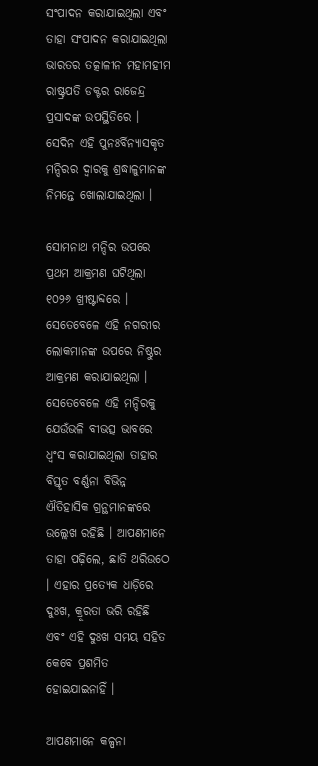ସଂପାଦନ କରାଯାଇଥିଲା ଏବଂ ତାହା ସଂପାଦନ କରାଯାଇଥିଲା ଭାରତର ତତ୍କାଳୀନ ମହାମହୀମ ରାଷ୍ଟ୍ରପତି ଡକ୍ଟର ରାଜେନ୍ଦ୍ର ପ୍ରସାଦଙ୍କ ଉପସ୍ଥିତିରେ । ସେଦିନ ଏହି ପୁନଃର୍ବିନ୍ୟାସକୃତ ମନ୍ଦିରର ଦ୍ୱାରକୁ ଶ୍ରଦ୍ଧାଳୁମାନଙ୍କ ନିମନ୍ତେ ଖୋଲାଯାଇଥିଲା ।

ସୋମନାଥ ମନ୍ଦିର ଉପରେ ପ୍ରଥମ ଆକ୍ରମଣ ଘଟିଥିଲା ୧୦୨୬ ଖ୍ରୀଷ୍ଟାବ୍ଦରେ । ସେତେବେଳେ ଏହି ନଗରୀର ଲୋକମାନଙ୍କ ଉପରେ ନିଷ୍ଠୁର ଆକ୍ରମଣ କରାଯାଇଥିଲା । ସେତେବେଳେ ଏହି ମନ୍ଦିରକୁ ଯେଉଁଭଳି ବୀଭତ୍ସ ଭାବରେ ଧ୍ୱଂସ କରାଯାଇଥିଲା ତାହାର ବିସ୍ତୃତ ବର୍ଣ୍ଣନା ବିଭିନ୍ନ ଐତିହାସିକ ଗ୍ରନ୍ଥମାନଙ୍କରେ ଉଲ୍ଲେଖ ରହିଛି । ଆପଣମାନେ ତାହା ପଢ଼ିଲେ, ଛାତି ଥରିଉଠେ । ଏହାର ପ୍ରତ୍ୟେକ ଧାଡ଼ିରେ ଦୁଃଖ, କ୍ରୂରତା ଭରି ରହିଛି ଏବଂ ଏହି ଦୁଃଖ ସମୟ ସହିତ କେବେ ପ୍ରଶମିତ ହୋଇଯାଇନାହିଁ ।

ଆପଣମାନେ କଳ୍ପନା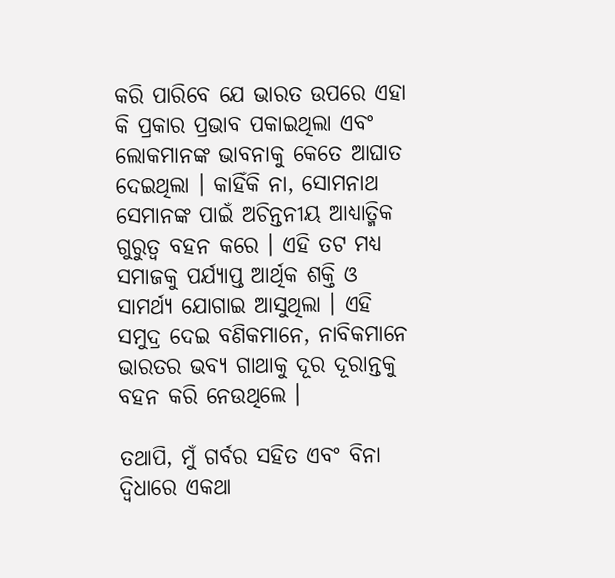କରି ପାରିବେ ଯେ ଭାରତ ଉପରେ ଏହା କି ପ୍ରକାର ପ୍ରଭାବ ପକାଇଥିଲା ଏବଂ ଲୋକମାନଙ୍କ ଭାବନାକୁ କେତେ ଆଘାତ ଦେଇଥିଲା । କାହିଁକି ନା, ସୋମନାଥ ସେମାନଙ୍କ ପାଇଁ ଅଚିନ୍ତନୀୟ ଆଧ୍ୟାତ୍ମିକ ଗୁରୁତ୍ୱ ବହନ କରେ । ଏହି ତଟ ମଧ୍ୟ ସମାଜକୁ ପର୍ଯ୍ୟାପ୍ତ ଆର୍ଥିକ ଶକ୍ତି ଓ ସାମର୍ଥ୍ୟ ଯୋଗାଇ ଆସୁଥିଲା । ଏହି ସମୁଦ୍ର ଦେଇ ବଣିକମାନେ, ନାବିକମାନେ ଭାରତର ଭବ୍ୟ ଗାଥାକୁ ଦୂର ଦୂରାନ୍ତକୁ ବହନ କରି ନେଉଥିଲେ ।

ତଥାପି, ମୁଁ ଗର୍ବର ସହିତ ଏବଂ ବିନା ଦ୍ୱିଧାରେ ଏକଥା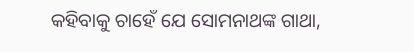କହିବାକୁ ଚାହେଁ ଯେ ସୋମନାଥଙ୍କ ଗାଥା,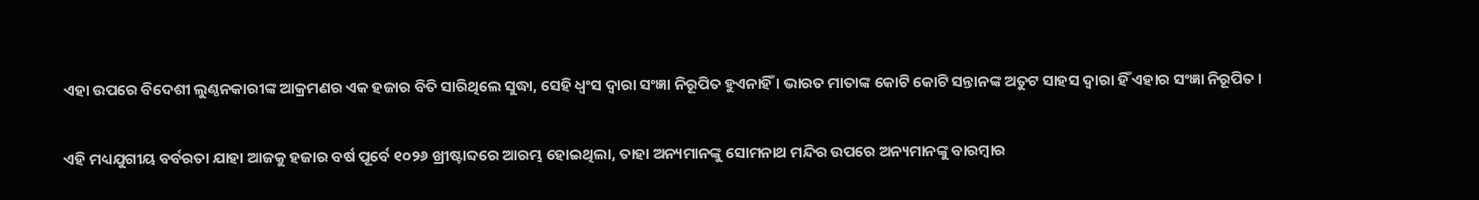ଏହା ଉପରେ ବିଦେଶୀ ଲୁଣ୍ଠନକାରୀଙ୍କ ଆକ୍ରମଣର ଏକ ହଜାର ବିତି ସାରିଥିଲେ ସୁଦ୍ଧା, ସେହି ଧ୍ୱଂସ ଦ୍ୱାରା ସଂଜ୍ଞା ନିରୂପିତ ହୁଏନାହିଁ । ଭାରତ ମାତାଙ୍କ କୋଟି କୋଟି ସନ୍ତାନଙ୍କ ଅତୁଟ ସାହସ ଦ୍ୱାରା ହିଁ ଏହାର ସଂଜ୍ଞା ନିରୂପିତ ।

ଏହି ମଧ୍ୟଯୁଗୀୟ ବର୍ବରତା ଯାହା ଆଜକୁ ହଜାର ବର୍ଷ ପୂର୍ବେ ୧୦୨୬ ଖ୍ରୀଷ୍ଟାବ୍ଦରେ ଆରମ୍ଭ ହୋଇଥିଲା, ତାହା ଅନ୍ୟମାନଙ୍କୁ ସୋମନାଥ ମନ୍ଦିର ଉପରେ ଅନ୍ୟମାନଙ୍କୁ ବାରମ୍ବାର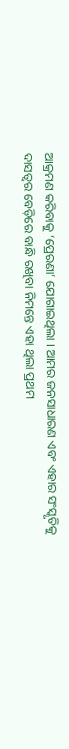ଆକ୍ରମଣ କରିବାକୁ ‘ପ୍ରେରଣା’ ଯୋଗାଇଥିଲା । ଆମର ଜନସାଧାରଣ ଏବଂ ଏହାର ସଂସ୍କୃତିକୁ ଦାସତ୍ୱର ବେଡ଼ିରେ ବାନ୍ଧି ରଖିବା ନିମନ୍ତେ ଏହା ଥିଲା ପ୍ରଥମ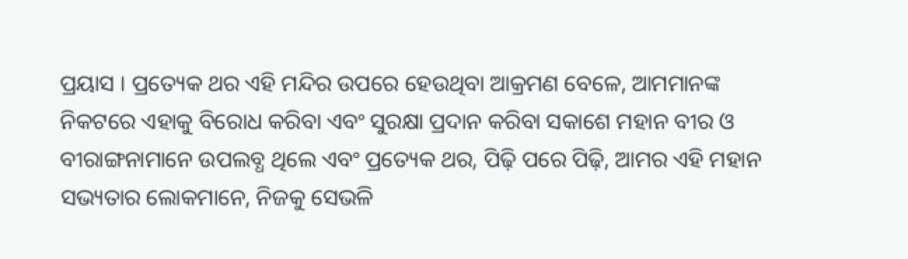ପ୍ରୟାସ । ପ୍ରତ୍ୟେକ ଥର ଏହି ମନ୍ଦିର ଉପରେ ହେଉଥିବା ଆକ୍ରମଣ ବେଳେ, ଆମମାନଙ୍କ ନିକଟରେ ଏହାକୁ ବିରୋଧ କରିବା ଏବଂ ସୁରକ୍ଷା ପ୍ରଦାନ କରିବା ସକାଶେ ମହାନ ବୀର ଓ ବୀରାଙ୍ଗନାମାନେ ଉପଲବ୍ଧ ଥିଲେ ଏବଂ ପ୍ରତ୍ୟେକ ଥର, ପିଢ଼ି ପରେ ପିଢ଼ି, ଆମର ଏହି ମହାନ ସଭ୍ୟତାର ଲୋକମାନେ, ନିଜକୁ ସେଭଳି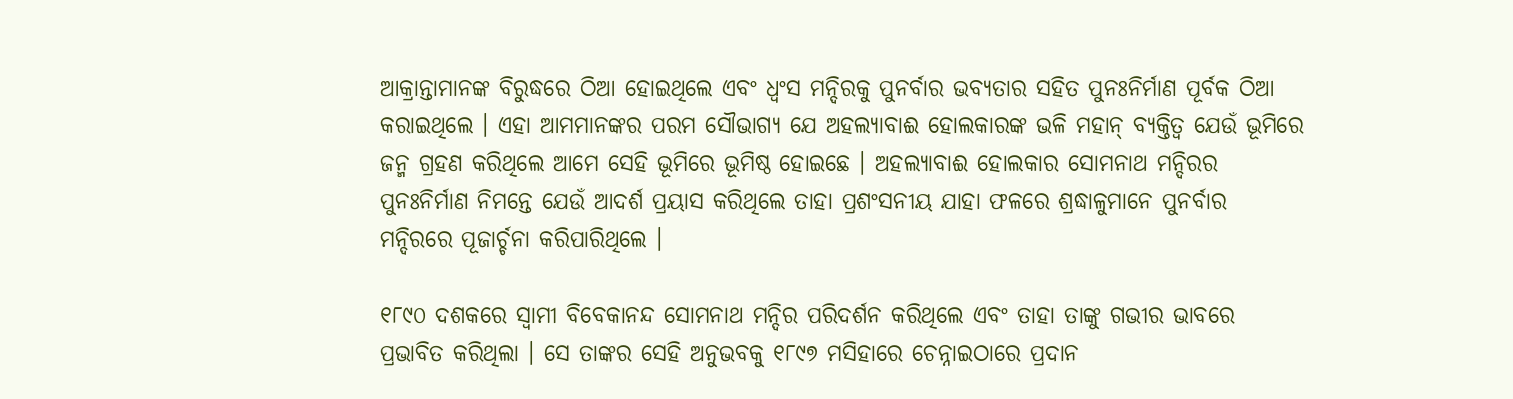ଆକ୍ରାନ୍ତାମାନଙ୍କ ବିରୁଦ୍ଧରେ ଠିଆ ହୋଇଥିଲେ ଏବଂ ଧ୍ୱଂସ ମନ୍ଦିରକୁ ପୁନର୍ବାର ଭବ୍ୟତାର ସହିତ ପୁନଃନିର୍ମାଣ ପୂର୍ବକ ଠିଆ କରାଇଥିଲେ । ଏହା ଆମମାନଙ୍କର ପରମ ସୌଭାଗ୍ୟ ଯେ ଅହଲ୍ୟାବାଈ ହୋଲକାରଙ୍କ ଭଳି ମହାନ୍ ବ୍ୟକ୍ତିତ୍ୱ ଯେଉଁ ଭୂମିରେ ଜନ୍ମ ଗ୍ରହଣ କରିଥିଲେ ଆମେ ସେହି ଭୂମିରେ ଭୂମିଷ୍ଠ ହୋଇଛେ । ଅହଲ୍ୟାବାଈ ହୋଲକାର ସୋମନାଥ ମନ୍ଦିରର ପୁନଃନିର୍ମାଣ ନିମନ୍ତେ ଯେଉଁ ଆଦର୍ଶ ପ୍ରୟାସ କରିଥିଲେ ତାହା ପ୍ରଶଂସନୀୟ ଯାହା ଫଳରେ ଶ୍ରଦ୍ଧାଳୁମାନେ ପୁନର୍ବାର ମନ୍ଦିରରେ ପୂଜାର୍ଚ୍ଚନା କରିପାରିଥିଲେ ।

୧୮୯୦ ଦଶକରେ ସ୍ୱାମୀ ବିବେକାନନ୍ଦ ସୋମନାଥ ମନ୍ଦିର ପରିଦର୍ଶନ କରିଥିଲେ ଏବଂ ତାହା ତାଙ୍କୁ ଗଭୀର ଭାବରେ ପ୍ରଭାବିତ କରିଥିଲା । ସେ ତାଙ୍କର ସେହି ଅନୁଭବକୁ ୧୮୯୭ ମସିହାରେ ଚେନ୍ନାଇଠାରେ ପ୍ରଦାନ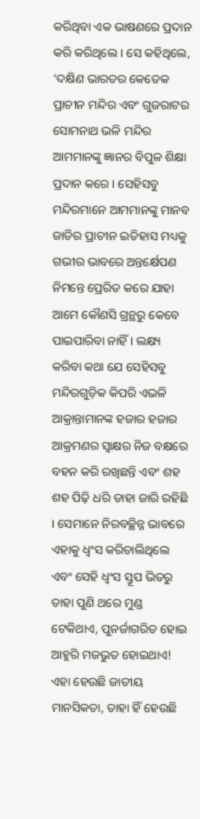କରିଥିବା ଏକ ଭାଷଣରେ ପ୍ରଦାନ କରି କରିଥିଲେ । ସେ କହିଥିଲେ, ‘ଦକ୍ଷିଣ ଭାରତର କେତେକ ପ୍ରାଚୀନ ମନ୍ଦିର ଏବଂ ଗୁଜରାଟର ସୋମନାଥ ଭଳି ମନ୍ଦିର ଆମମାନଙ୍କୁ ଜ୍ଞାନର ବିପୁଳ ଶିକ୍ଷା ପ୍ରଦାନ କରେ । ସେହିସବୁ ମନ୍ଦିରମାନେ ଆମମାନଙ୍କୁ ମାନବ ଜାତିର ପ୍ରାଚୀନ ଇତିହାସ ମଧ୍ୟକୁ ଗଭୀର ଭାବରେ ଅନ୍ତର୍କ୍ଷେପଣ ନିମନ୍ତେ ପ୍ରେରିତ କରେ ଯାହା ଆମେ କୌଣସି ଗ୍ରନ୍ଥରୁ କେବେ ପାଇପାରିବା ନାହିଁ । ଲକ୍ଷ୍ୟ କରିବା କଥା ଯେ ସେହିସବୁ ମନ୍ଦିରଗୁଡ଼ିକ କିପରି ଏଭଳି ଆକ୍ରାନ୍ତାମାନଙ୍କ ହଜାର ହଜାର ଆକ୍ରମଣର ସ୍ୱାକ୍ଷର ନିଜ ବକ୍ଷରେ ବହନ କରି ରଖିଛନ୍ତି ଏବଂ ଶହ ଶହ ପିଢ଼ି ଧରି ତାହା ଜାରି ରହିଛି । ସେମାନେ ନିରବଚ୍ଛିନ୍ନ ଭାବରେ ଏହାକୁ ଧ୍ୱଂସ କରିଚାଲିଥିଲେ ଏବଂ ସେହି ଧ୍ୱଂସ ସ୍ତୂପ ଭିତରୁ ତାହା ପୁଣି ଥରେ ମୁଣ୍ଡ ଟେକିଥାଏ, ପୁନର୍ଜାଗରିତ ହୋଇ ଆହୁରି ମଜଭୁତ ହୋଇଥାଏ! ଏହା ହେଉଛି ଜାତୀୟ ମାନସିକତା, ତାହା ହିଁ ହେଉଛି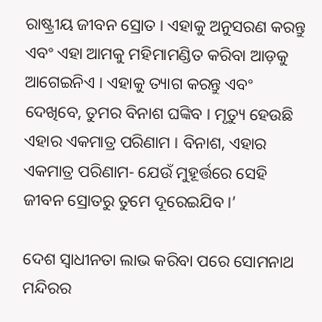ରାଷ୍ଟ୍ରୀୟ ଜୀବନ ସ୍ରୋତ । ଏହାକୁ ଅନୁସରଣ କରନ୍ତୁ ଏବଂ ଏହା ଆମକୁ ମହିମାମଣ୍ଡିତ କରିବା ଆଡ଼କୁ ଆଗେଇନିଏ । ଏହାକୁ ତ୍ୟାଗ କରନ୍ତୁ ଏବଂ ଦେଖିବେ, ତୁମର ବିନାଶ ଘଙ୍କିବ । ମୃତ୍ୟୁ ହେଉଛି ଏହାର ଏକମାତ୍ର ପରିଣାମ । ବିନାଶ, ଏହାର ଏକମାତ୍ର ପରିଣାମ- ଯେଉଁ ମୁହୂର୍ତ୍ତରେ ସେହି ଜୀବନ ସ୍ରୋତରୁ ତୁମେ ଦୂରେଇଯିବ ।’

ଦେଶ ସ୍ୱାଧୀନତା ଲାଭ କରିବା ପରେ ସୋମନାଥ ମନ୍ଦିରର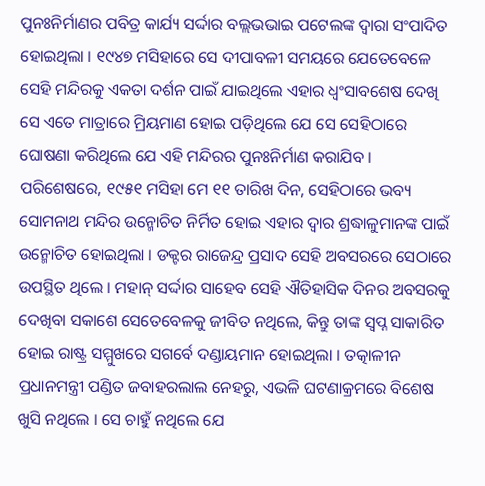ପୁନଃନିର୍ମାଣର ପବିତ୍ର କାର୍ଯ୍ୟ ସର୍ଦ୍ଦାର ବଲ୍ଲଭଭାଇ ପଟେଲଙ୍କ ଦ୍ୱାରା ସଂପାଦିତ ହୋଇଥିଲା । ୧୯୪୭ ମସିହାରେ ସେ ଦୀପାବଳୀ ସମୟରେ ଯେତେବେଳେ ସେହି ମନ୍ଦିରକୁ ଏକତା ଦର୍ଶନ ପାଇଁ ଯାଇଥିଲେ ଏହାର ଧ୍ୱଂସାବଶେଷ ଦେଖି ସେ ଏତେ ମାତ୍ରାରେ ମ୍ରିୟମାଣ ହୋଇ ପଡ଼ିଥିଲେ ଯେ ସେ ସେହିଠାରେ ଘୋଷଣା କରିଥିଲେ ଯେ ଏହି ମନ୍ଦିରର ପୁନଃନିର୍ମାଣ କରାଯିବ । ପରିଶେଷରେ, ୧୯୫୧ ମସିହା ମେ ୧୧ ତାରିଖ ଦିନ, ସେହିଠାରେ ଭବ୍ୟ ସୋମନାଥ ମନ୍ଦିର ଉନ୍ମୋଚିତ ନିର୍ମିତ ହୋଇ ଏହାର ଦ୍ୱାର ଶ୍ରଦ୍ଧାଳୁମାନଙ୍କ ପାଇଁ ଉନ୍ମୋଚିତ ହୋଇଥିଲା । ଡକ୍ଟର ରାଜେନ୍ଦ୍ର ପ୍ରସାଦ ସେହି ଅବସରରେ ସେଠାରେ ଉପସ୍ଥିତ ଥିଲେ । ମହାନ୍ ସର୍ଦ୍ଦାର ସାହେବ ସେହି ଐତିହାସିକ ଦିନର ଅବସରକୁ ଦେଖିବା ସକାଶେ ସେତେବେଳକୁ ଜୀବିତ ନଥିଲେ, କିନ୍ତୁ ତାଙ୍କ ସ୍ୱପ୍ନ ସାକାରିତ ହୋଇ ରାଷ୍ଟ୍ର ସମ୍ମୁଖରେ ସଗର୍ବେ ଦଣ୍ଡାୟମାନ ହୋଇଥିଲା । ତତ୍କାଳୀନ ପ୍ରଧାନମନ୍ତ୍ରୀ ପଣ୍ଡିତ ଜବାହରଲାଲ ନେହରୁ, ଏଭଳି ଘଟଣାକ୍ରମରେ ବିଶେଷ ଖୁସି ନଥିଲେ । ସେ ଚାହୁଁ ନଥିଲେ ଯେ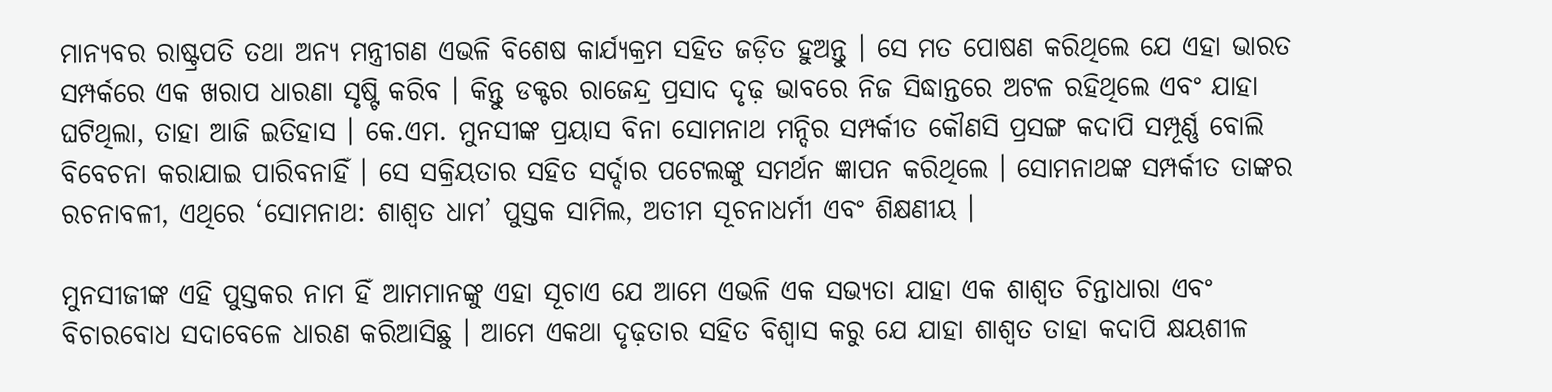ମାନ୍ୟବର ରାଷ୍ଟ୍ରପତି ତଥା ଅନ୍ୟ ମନ୍ତ୍ରୀଗଣ ଏଭଳି ବିଶେଷ କାର୍ଯ୍ୟକ୍ରମ ସହିତ ଜଡ଼ିତ ହୁଅନ୍ତୁ । ସେ ମତ ପୋଷଣ କରିଥିଲେ ଯେ ଏହା ଭାରତ ସମ୍ପର୍କରେ ଏକ ଖରାପ ଧାରଣା ସୃଷ୍ଟି କରିବ । କିନ୍ତୁ ଡକ୍ଟର ରାଜେନ୍ଦ୍ର ପ୍ରସାଦ ଦୃଢ଼ ଭାବରେ ନିଜ ସିଦ୍ଧାନ୍ତରେ ଅଟଳ ରହିଥିଲେ ଏବଂ ଯାହା ଘଟିଥିଲା, ତାହା ଆଜି ଇତିହାସ । କେ.ଏମ. ମୁନସୀଙ୍କ ପ୍ରୟାସ ବିନା ସୋମନାଥ ମନ୍ଦିର ସମ୍ପର୍କୀତ କୌଣସି ପ୍ରସଙ୍ଗ କଦାପି ସମ୍ପୂର୍ଣ୍ଣ ବୋଲି ବିବେଚନା କରାଯାଇ ପାରିବନାହିଁ । ସେ ସକ୍ରିୟତାର ସହିତ ସର୍ଦ୍ଦାର ପଟେଲଙ୍କୁ ସମର୍ଥନ ଜ୍ଞାପନ କରିଥିଲେ । ସୋମନାଥଙ୍କ ସମ୍ପର୍କୀତ ତାଙ୍କର ରଚନାବଳୀ, ଏଥିରେ ‘ସୋମନାଥ: ଶାଶ୍ୱତ ଧାମ’ ପୁସ୍ତକ ସାମିଲ, ଅତୀମ ସୂଚନାଧର୍ମୀ ଏବଂ ଶିକ୍ଷଣୀୟ ।

ମୁନସୀଜୀଙ୍କ ଏହି ପୁସ୍ତକର ନାମ ହିଁ ଆମମାନଙ୍କୁ ଏହା ସୂଚାଏ ଯେ ଆମେ ଏଭଳି ଏକ ସଭ୍ୟତା ଯାହା ଏକ ଶାଶ୍ୱତ ଚିନ୍ତାଧାରା ଏବଂ ବିଚାରବୋଧ ସଦାବେଳେ ଧାରଣ କରିଆସିଛୁ । ଆମେ ଏକଥା ଦୃଢ଼ତାର ସହିତ ବିଶ୍ୱାସ କରୁ ଯେ ଯାହା ଶାଶ୍ୱତ ତାହା କଦାପି କ୍ଷୟଶୀଳ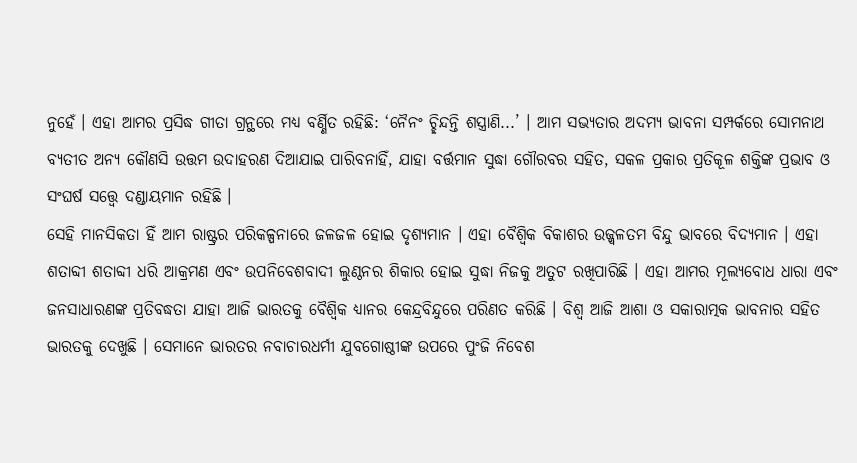ନୁହେଁ । ଏହା ଆମର ପ୍ରସିଦ୍ଧ ଗୀତା ଗ୍ରନ୍ଥରେ ମଧ୍ୟ ବର୍ଣ୍ଣିତ ରହିଛି: ‘ନୈନଂ ଚ୍ଛିନ୍ଦନ୍ତି ଶସ୍ତ୍ରାଣି...’ । ଆମ ସଭ୍ୟତାର ଅଦମ୍ୟ ଭାବନା ସମ୍ପର୍କରେ ସୋମନାଥ ବ୍ୟତୀତ ଅନ୍ୟ କୌଣସି ଉତ୍ତମ ଉଦାହରଣ ଦିଆଯାଇ ପାରିବନାହିଁ, ଯାହା ବର୍ତ୍ତମାନ ସୁଦ୍ଧା ଗୌରବର ସହିତ, ସକଳ ପ୍ରକାର ପ୍ରତିକୂଳ ଶକ୍ତିଙ୍କ ପ୍ରଭାବ ଓ ସଂଘର୍ଷ ସତ୍ତ୍ୱେ ଦଣ୍ଡାୟମାନ ରହିଛି ।
ସେହି ମାନସିକତା ହିଁ ଆମ ରାଷ୍ଟ୍ରର ପରିକଳ୍ପନାରେ ଜଳଜଳ ହୋଇ ଦୃଶ୍ୟମାନ । ଏହା ବୈଶ୍ୱିକ ବିକାଶର ଉଜ୍ଜ୍ୱଳତମ ବିନ୍ଦୁ ଭାବରେ ବିଦ୍ୟମାନ । ଏହା ଶତାବ୍ଦୀ ଶତାବ୍ଦୀ ଧରି ଆକ୍ରମଣ ଏବଂ ଉପନିବେଶବାଦୀ ଲୁଣ୍ଠନର ଶିକାର ହୋଇ ସୁଦ୍ଧା ନିଜକୁ ଅତୁଟ ରଖିପାରିଛି । ଏହା ଆମର ମୂଲ୍ୟବୋଧ ଧାରା ଏବଂ ଜନସାଧାରଣଙ୍କ ପ୍ରତିବଦ୍ଧତା ଯାହା ଆଜି ଭାରତକୁ ବୈଶ୍ୱିକ ଧ୍ୟାନର କେନ୍ଦ୍ରବିନ୍ଦୁରେ ପରିଣତ କରିଛି । ବିଶ୍ୱ ଆଜି ଆଶା ଓ ସକାରାତ୍ମକ ଭାବନାର ସହିତ ଭାରତକୁ ଦେଖୁଛି । ସେମାନେ ଭାରତର ନବାଚାରଧର୍ମୀ ଯୁବଗୋଷ୍ଠୀଙ୍କ ଉପରେ ପୁଂଜି ନିବେଶ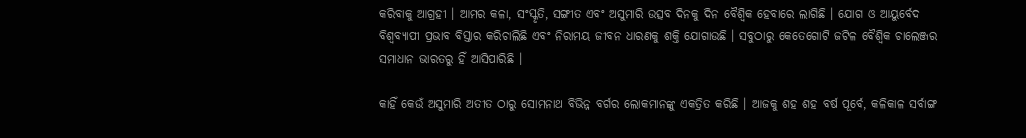କରିବାକୁ ଆଗ୍ରହୀ । ଆମର କଳା, ସଂସ୍କୃତି, ସଙ୍ଗୀତ ଏବଂ ଅସୁମାରି ଉତ୍ସବ ଦିନକୁ ଦିନ ବୈଶ୍ୱିକ ହେବାରେ ଲାଗିଛି । ଯୋଗ ଓ ଆୟୁର୍ବେଦ ବିଶ୍ୱବ୍ୟାପୀ ପ୍ରଭାବ ବିସ୍ତାର କରିଚାଲିଛି ଏବଂ ନିରାମୟ ଜୀବନ ଧାରଣକୁ ଶକ୍ତି ଯୋଗାଉଛି । ସବୁଠାରୁ କେତେଗୋଟି ଜଟିଳ ବୈଶ୍ୱିକ ଚାଲେଞ୍ଜର ସମାଧାନ ଭାରତରୁ ହିଁ ଆସିପାରିଛି ।

କାହିଁ କେଉଁ ଅସୁମାରି ଅତୀତ ଠାରୁ ସୋମନାଥ ବିଭିନ୍ନ ବର୍ଗର ଲୋକମାନଙ୍କୁ ଏକତ୍ରିତ କରିଛି । ଆଜକୁ ଶହ ଶହ ବର୍ଷ ପୂର୍ବେ, କଳିକାଳ ସର୍ବାଙ୍ଗ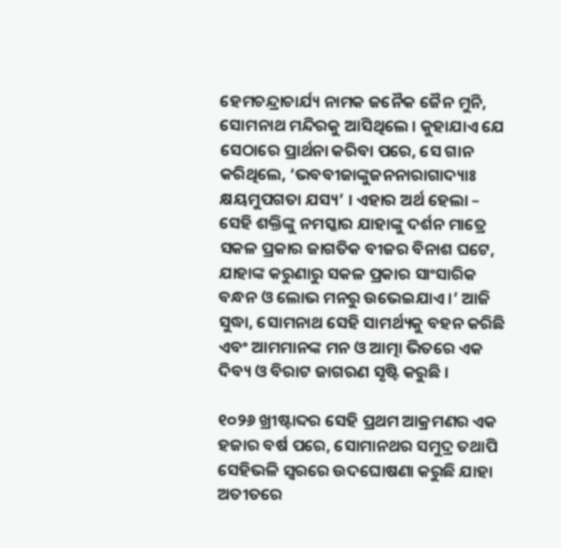ହେମଚନ୍ଦ୍ରାଚାର୍ଯ୍ୟ ନାମକ ଜନୈକ ଜୈନ ମୁନି, ସୋମନାଥ ମନ୍ଦିରକୁ ଆସିଥିଲେ । କୁହାଯାଏ ଯେ ସେଠାରେ ପ୍ରାର୍ଥନା କରିବା ପରେ, ସେ ଗାନ କରିଥିଲେ, ‘ଭବବୀଜାଙ୍କୁଜନନାରାଗାଦ୍ୟାଃ କ୍ଷୟମୁପଗତା ଯସ୍ୟ’ । ଏହାର ଅର୍ଥ ହେଲା – ସେହି ଶକ୍ତିଙ୍କୁ ନମସ୍କାର ଯାହାଙ୍କୁ ଦର୍ଶନ ମାତ୍ରେ ସକଳ ପ୍ରକାର ଜାଗତିକ ବୀଜର ବିନାଶ ଘଟେ, ଯାହାଙ୍କ କରୁଣାରୁ ସକଳ ପ୍ରକାର ସାଂସାରିକ ବନ୍ଧନ ଓ ଲୋଭ ମନରୁ ଉଭେଇଯାଏ ।’ ଆଜି ସୁଦ୍ଧା, ସୋମନାଥ ସେହି ସାମର୍ଥ୍ୟକୁ ବହନ କରିଛି ଏବଂ ଆମମାନଙ୍କ ମନ ଓ ଆତ୍ମା ଭିତରେ ଏକ ଦିବ୍ୟ ଓ ବିରାଟ ଜାଗରଣ ସୃଷ୍ଟି କରୁଛି ।

୧୦୨୬ ଖ୍ରୀଷ୍ଟାବ୍ଦର ସେହି ପ୍ରଥମ ଆକ୍ରମଣର ଏକ ହଜାର ବର୍ଷ ପରେ, ସୋମାନଥର ସମୁଦ୍ର ତଥାପି ସେହିଭଳି ସ୍ୱରରେ ଉଦଘୋଷଣା କରୁଛି ଯାହା ଅତୀତରେ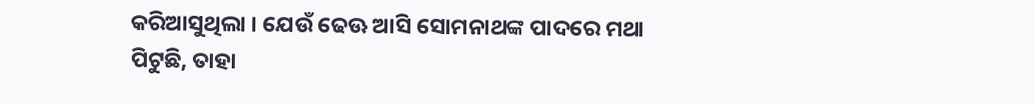କରିଆସୁଥିଲା । ଯେଉଁ ଢେଊ ଆସି ସୋମନାଥଙ୍କ ପାଦରେ ମଥା ପିଟୁଛି, ତାହା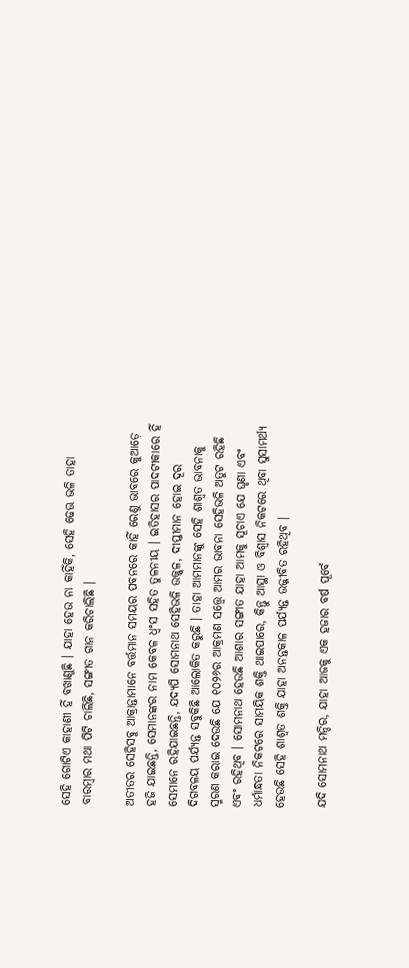ସେହି ଗୋଟିଏ କାହାଣୀ ହିଁ ବଖାଣୁଛି । ଯାହା ହେଉ ନା କାହିଁକି, ସେହି ଢେଊ ଭଳି ତାହା ବାରମ୍ବାର ମଥା ପିଟି ଚାଲିଛି, ସଙ୍ଗୀତ ଗାନ କରିଚାଲିଛି ।

ଅତୀତର ସେହିସବୁ ଆକ୍ରାନ୍ତାମାନେ ବର୍ତ୍ତମାନ ସମୟର ପବନରେ କାହିଁ ରେଣୁ ଭାବରେ କୁଆଡ଼େ ହଜି ଯାଇଛନ୍ତି, ସେମାନଙ୍କର ନାମ କେବଳ ଧ୍ୱଂସ ସହିତ ତୁଳନୀୟ । ଇତିହାସର ପାଦଟୀକାରେ ହିଁ ସେମାନେ ରହିଯାଇଛନ୍ତି, ଯଦ୍ୟପି ସୋମନାଥ ସେହିଭଳି ଉଜ୍ଜ୍ୱଳ, ଦୀପ୍ତୀମାନ ହୋଇ ଦୂର ଦିଗବଳୟ ପର୍ଯ୍ୟନ୍ତ ସବୁକିଛି ଆଲୋକିତ କରୁଛି । ତାହା ଆମମାନଙ୍କୁ ସେହି ଶାଶ୍ୱତ ଭାବନାକୁ ସ୍ମରଣ କରାଇ ଦେଉଛି ଯେ ୧୦୨୬ର ଆକ୍ରମଣ ସତ୍ତ୍ୱେ ଆମର ଭାବନା ସେହିଭଳି ଅତୁଟ ରହିଛି ଏବଂ ରହିଥିବ । ସୋମନାଥ ହେଉଛି ଆଶାର ସଙ୍ଗୀତ ଯାହା ଆମକୁ ସୂଚାଏ ଯେ ଘୃଣା ଏବଂ ଧର୍ମାନ୍ଧତା ନିକଟରେ ସାମୟିକ ଶକ୍ତି ଥାଇପାରେ, କିନ୍ତୁ ଆସ୍ଥା ଓ ବିଶ୍ୱାସ ନିକଟରେ ଥିବା ସୁସାମର୍ଥ୍ୟ ହେଉଛି ସେହି ଶାଶ୍ୱତ ଶକ୍ତି ଯାହା ଅନନ୍ତକାଳ ପର୍ଯ୍ୟନ୍ତ ଉଜ୍ଜୀବିତ ରହିଥିବ ।

ଯଦି ସୋମନାଥ ମନ୍ଦିର, ଯାହା ଆଜକୁ ଏକ ହଜାର ବର୍ଷ ପୂର୍ବେ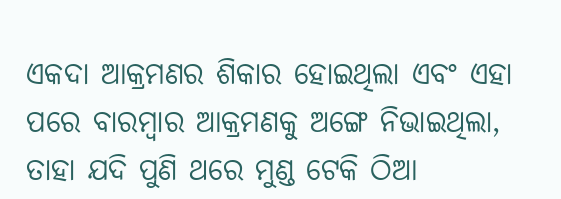ଏକଦା ଆକ୍ରମଣର ଶିକାର ହୋଇଥିଲା ଏବଂ ଏହା ପରେ ବାରମ୍ବାର ଆକ୍ରମଣକୁ ଅଙ୍ଗେ ନିଭାଇଥିଲା, ତାହା ଯଦି ପୁଣି ଥରେ ମୁଣ୍ଡ ଟେକି ଠିଆ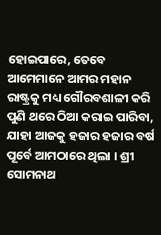ହୋଇପାରେ, ତେବେ ଆମେମାନେ ଆମର ମହାନ ରାଷ୍ଟ୍ରକୁ ମଧ୍ୟ ଗୌରବଶାଳୀ କରି ପୁଣି ଥରେ ଠିଆ କରାଇ ପାରିବା, ଯାହା ଆଜକୁ ହଜାର ହଜାର ବର୍ଷ ପୂର୍ବେ ଆମଠାରେ ଥିଲା । ଶ୍ରୀ ସୋମନାଥ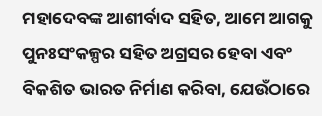ମହାଦେବଙ୍କ ଆଶୀର୍ବାଦ ସହିତ, ଆମେ ଆଗକୁ ପୁନଃସଂକଳ୍ପର ସହିତ ଅଗ୍ରସର ହେବା ଏବଂ ବିକଶିତ ଭାରତ ନିର୍ମାଣ କରିବା, ଯେଉଁଠାରେ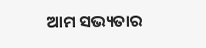ଆମ ସଭ୍ୟତାର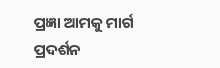ପ୍ରଜ୍ଞା ଆମକୁ ମାର୍ଗ ପ୍ରଦର୍ଶନ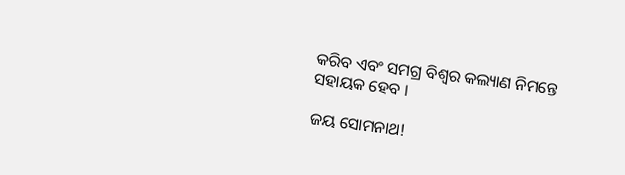କରିବ ଏବଂ ସମଗ୍ର ବିଶ୍ୱର କଲ୍ୟାଣ ନିମନ୍ତେ ସହାୟକ ହେବ ।

ଜୟ ସୋମନାଥ!